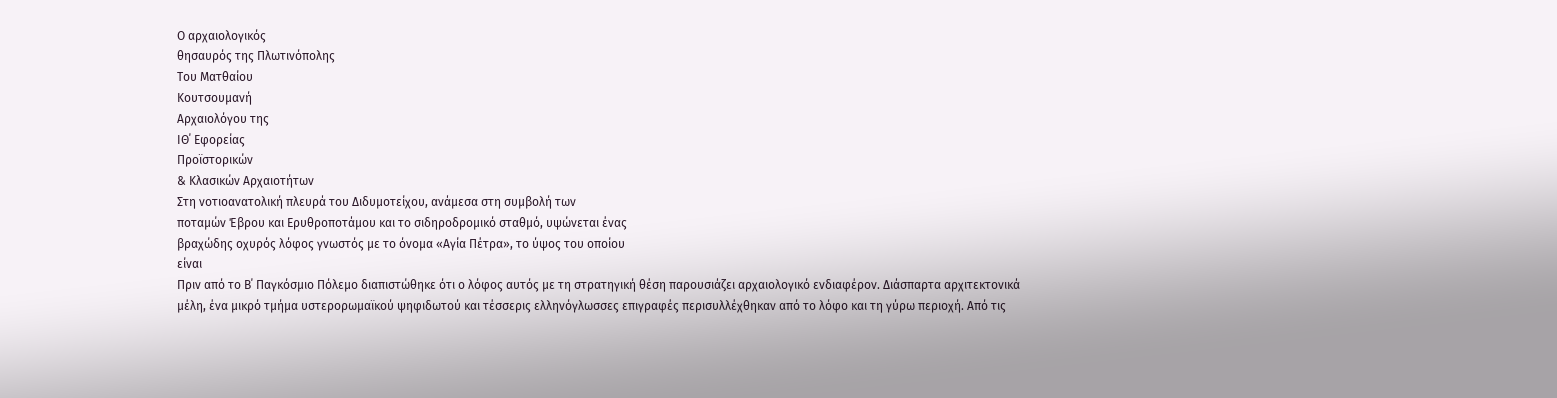Ο αρχαιολογικός
θησαυρός της Πλωτινόπολης
Του Ματθαίου
Κουτσουμανή
Αρχαιολόγου της
ΙΘ΄ Εφορείας
Προϊστορικών
& Κλασικών Αρχαιοτήτων
Στη νοτιοανατολική πλευρά του Διδυμοτείχου, ανάμεσα στη συμβολή των
ποταμών Έβρου και Ερυθροποτάμου και το σιδηροδρομικό σταθμό, υψώνεται ένας
βραχώδης οχυρός λόφος γνωστός με το όνομα «Αγία Πέτρα», το ύψος του οποίου
είναι
Πριν από το Β΄ Παγκόσμιο Πόλεμο διαπιστώθηκε ότι ο λόφος αυτός με τη στρατηγική θέση παρουσιάζει αρχαιολογικό ενδιαφέρον. Διάσπαρτα αρχιτεκτονικά μέλη, ένα μικρό τμήμα υστερορωμαϊκού ψηφιδωτού και τέσσερις ελληνόγλωσσες επιγραφές περισυλλέχθηκαν από το λόφο και τη γύρω περιοχή. Από τις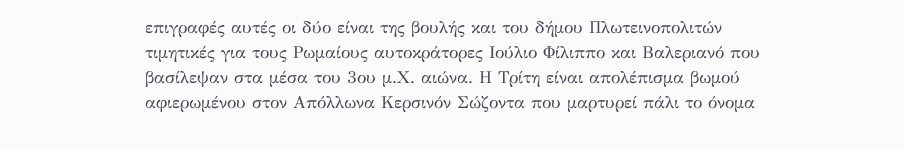επιγραφές αυτές οι δύο είναι της βουλής και του δήμου Πλωτεινοπολιτών τιμητικές για τους Ρωμαίους αυτοκράτορες Ιούλιο Φίλιππο και Βαλεριανό που βασίλεψαν στα μέσα του 3ου μ.Χ. αιώνα. Η Τρίτη είναι απολέπισμα βωμού αφιερωμένου στον Απόλλωνα Κερσινόν Σώζοντα που μαρτυρεί πάλι το όνομα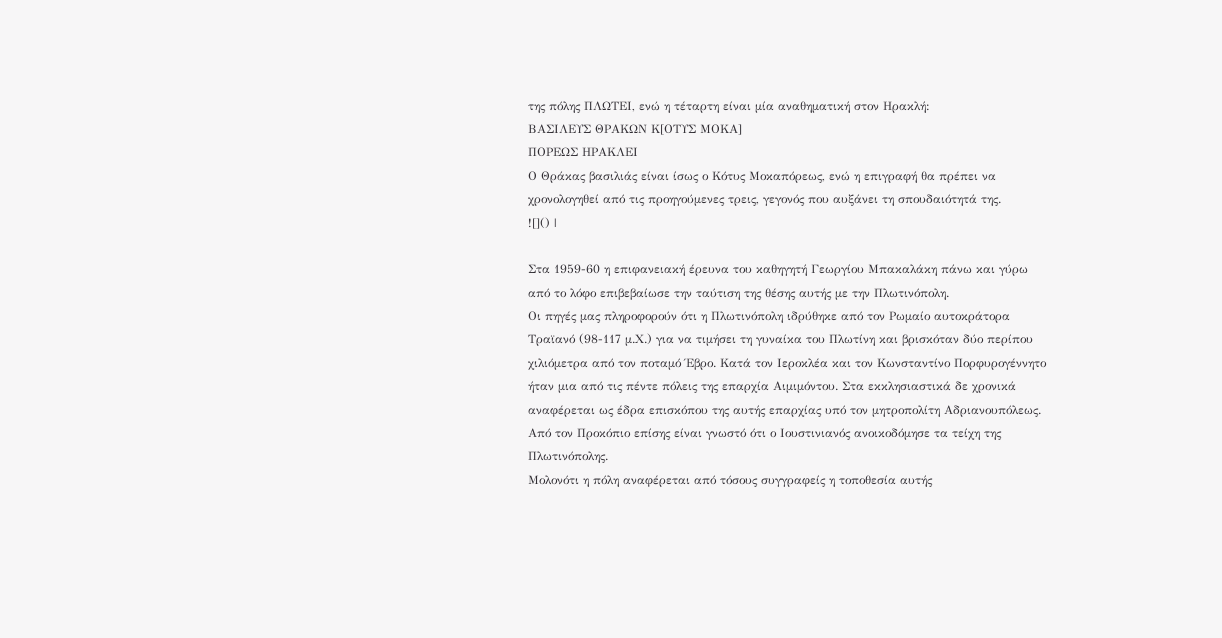της πόλης ΠΛΩΤΕΙ, ενώ η τέταρτη είναι μία αναθηματική στον Ηρακλή:
ΒΑΣΙΛΕΥΣ ΘΡΑΚΩΝ Κ[ΟΤΥΣ ΜΟΚΑ]
ΠΟΡΕΩΣ ΗΡΑΚΛΕΙ
Ο Θράκας βασιλιάς είναι ίσως ο Κότυς Μοκαπόρεως, ενώ η επιγραφή θα πρέπει να χρονολογηθεί από τις προηγούμενες τρεις, γεγονός που αυξάνει τη σπουδαιότητά της.
![]() |

Στα 1959-60 η επιφανειακή έρευνα του καθηγητή Γεωργίου Μπακαλάκη πάνω και γύρω από το λόφο επιβεβαίωσε την ταύτιση της θέσης αυτής με την Πλωτινόπολη.
Οι πηγές μας πληροφορούν ότι η Πλωτινόπολη ιδρύθηκε από τον Ρωμαίο αυτοκράτορα Τραϊανό (98-117 μ.Χ.) για να τιμήσει τη γυναίκα του Πλωτίνη και βρισκόταν δύο περίπου χιλιόμετρα από τον ποταμό Έβρο. Κατά τον Ιεροκλέα και τον Κωνσταντίνο Πορφυρογέννητο ήταν μια από τις πέντε πόλεις της επαρχία Αιμιμόντου. Στα εκκλησιαστικά δε χρονικά αναφέρεται ως έδρα επισκόπου της αυτής επαρχίας υπό τον μητροπολίτη Αδριανουπόλεως. Από τον Προκόπιο επίσης είναι γνωστό ότι ο Ιουστινιανός ανοικοδόμησε τα τείχη της Πλωτινόπολης.
Μολονότι η πόλη αναφέρεται από τόσους συγγραφείς η τοποθεσία αυτής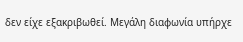δεν είχε εξακριβωθεί. Μεγάλη διαφωνία υπήρχε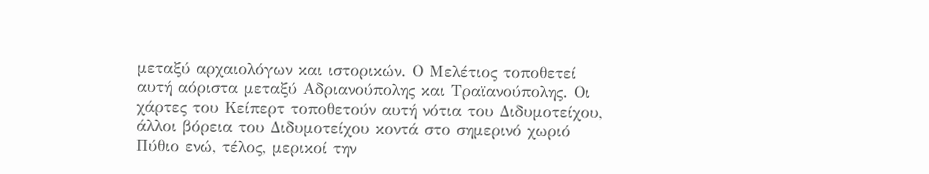μεταξύ αρχαιολόγων και ιστορικών. Ο Μελέτιος τοποθετεί αυτή αόριστα μεταξύ Αδριανούπολης και Τραϊανούπολης. Οι χάρτες του Κείπερτ τοποθετούν αυτή νότια του Διδυμοτείχου, άλλοι βόρεια του Διδυμοτείχου κοντά στο σημερινό χωριό Πύθιο ενώ, τέλος, μερικοί την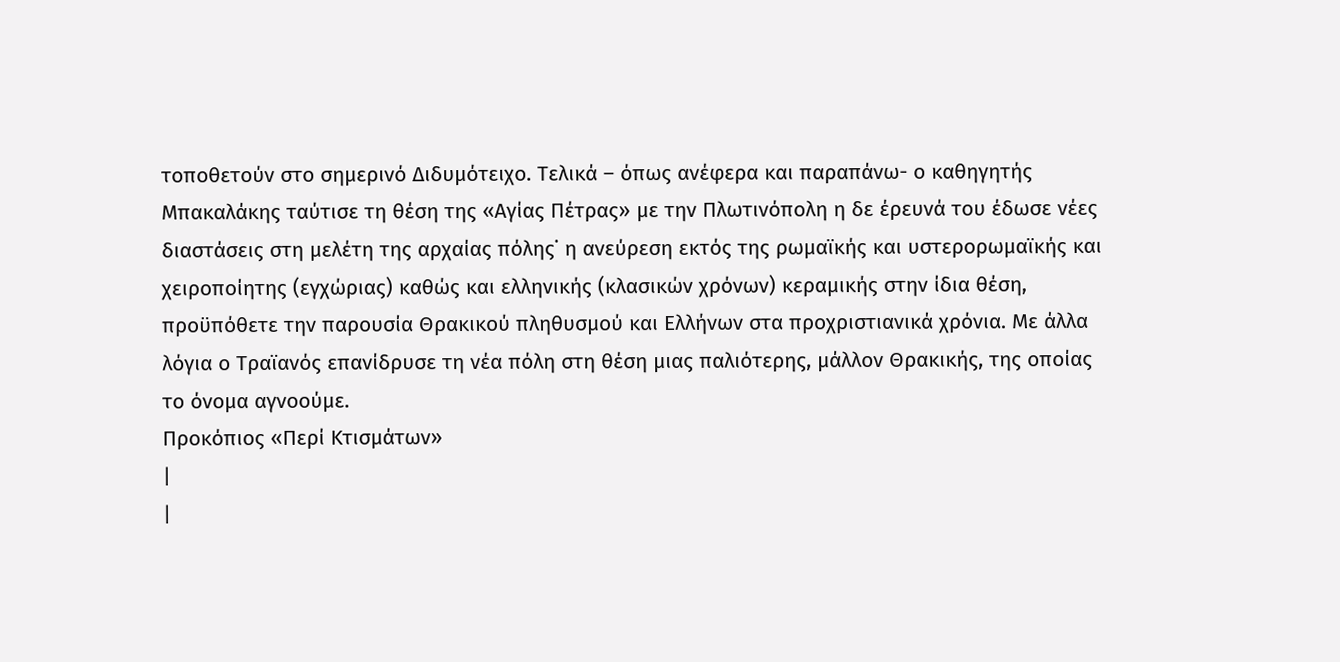τοποθετούν στο σημερινό Διδυμότειχο. Τελικά – όπως ανέφερα και παραπάνω- ο καθηγητής Μπακαλάκης ταύτισε τη θέση της «Αγίας Πέτρας» με την Πλωτινόπολη η δε έρευνά του έδωσε νέες διαστάσεις στη μελέτη της αρχαίας πόλης˙ η ανεύρεση εκτός της ρωμαϊκής και υστερορωμαϊκής και χειροποίητης (εγχώριας) καθώς και ελληνικής (κλασικών χρόνων) κεραμικής στην ίδια θέση, προϋπόθετε την παρουσία Θρακικού πληθυσμού και Ελλήνων στα προχριστιανικά χρόνια. Με άλλα λόγια ο Τραϊανός επανίδρυσε τη νέα πόλη στη θέση μιας παλιότερης, μάλλον Θρακικής, της οποίας το όνομα αγνοούμε.
Προκόπιος «Περί Κτισμάτων»
|
|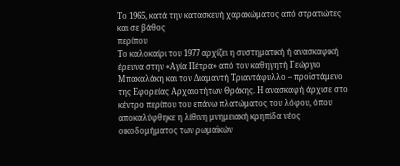Το 1965, κατά την κατασκευή χαρακώματος από στρατιώτες και σε βάθος
περίπου
Το καλοκαίρι του 1977 αρχίζει η συστηματική ή ανασκαφική έρευνα στην «Αγία Πέτρα» από τον καθηγητή Γεώργιο Μπακαλάκη και τον Διαμαντή Τριαντάφυλλο – προϊστάμενο της Εφορείας Αρχαιοτήτων Θράκης. Η ανασκαφή άρχισε στο κέντρο περίπου του επάνω πλατώματος του λόφου, όπου αποκαλύφθηκε η λίθινη μνημειακή κρηπίδα νέος οικοδομήματος των ρωμαϊκών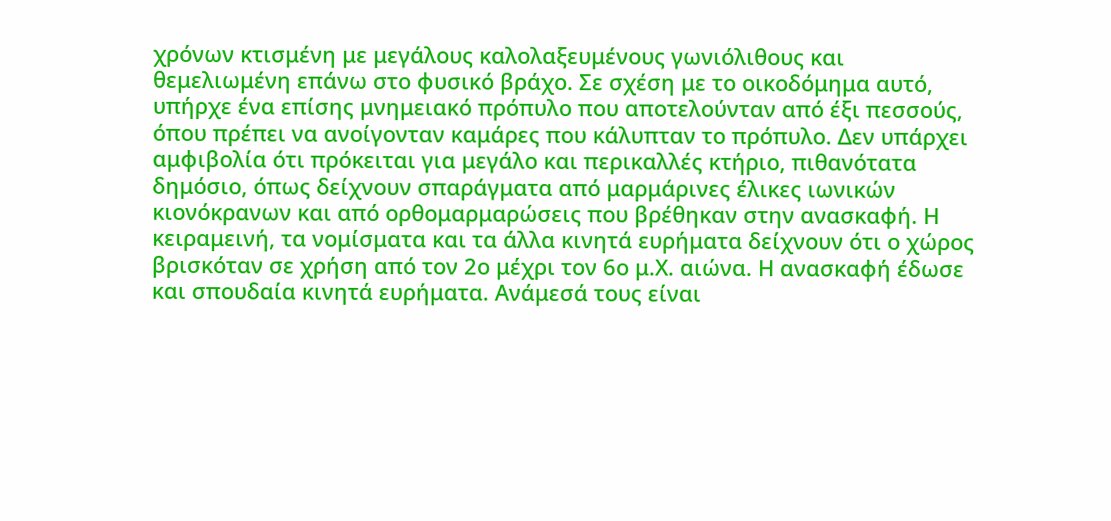χρόνων κτισμένη με μεγάλους καλολαξευμένους γωνιόλιθους και θεμελιωμένη επάνω στο φυσικό βράχο. Σε σχέση με το οικοδόμημα αυτό, υπήρχε ένα επίσης μνημειακό πρόπυλο που αποτελούνταν από έξι πεσσούς, όπου πρέπει να ανοίγονταν καμάρες που κάλυπταν το πρόπυλο. Δεν υπάρχει αμφιβολία ότι πρόκειται για μεγάλο και περικαλλές κτήριο, πιθανότατα δημόσιο, όπως δείχνουν σπαράγματα από μαρμάρινες έλικες ιωνικών κιονόκρανων και από ορθομαρμαρώσεις που βρέθηκαν στην ανασκαφή. Η κειραμεινή, τα νομίσματα και τα άλλα κινητά ευρήματα δείχνουν ότι ο χώρος βρισκόταν σε χρήση από τον 2ο μέχρι τον 6ο μ.Χ. αιώνα. Η ανασκαφή έδωσε και σπουδαία κινητά ευρήματα. Ανάμεσά τους είναι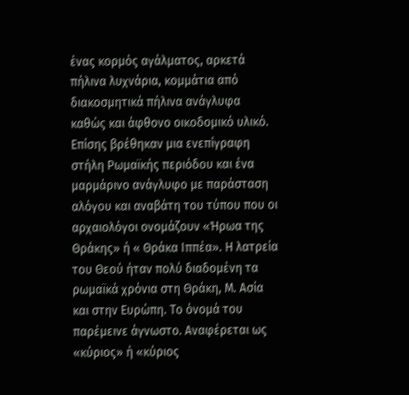ένας κορμός αγάλματος, αρκετά πήλινα λυχνάρια, κομμάτια από διακοσμητικά πήλινα ανάγλυφα καθώς και άφθονο οικοδομικό υλικό. Επίσης βρέθηκαν μια ενεπίγραφη στήλη Ρωμαϊκής περιόδου και ένα μαρμάρινο ανάγλυφο με παράσταση αλόγου και αναβάτη του τύπου που οι αρχαιολόγοι ονομάζουν «Ήρωα της Θράκης» ή « Θράκα Ιππέα». Η λατρεία του Θεού ήταν πολύ διαδομένη τα ρωμαϊκά χρόνια στη Θράκη, Μ. Ασία και στην Ευρώπη. Το όνομά του παρέμεινε άγνωστο. Αναφέρεται ως «κύριος» ή «κύριος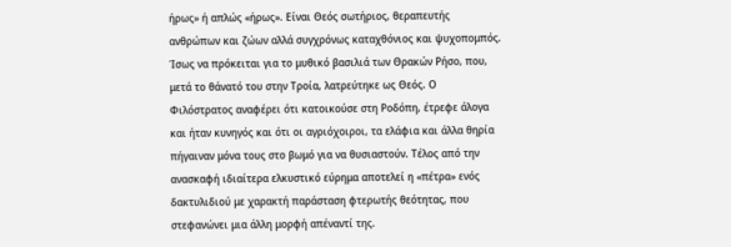ήρως» ή απλώς «ήρως». Είναι Θεός σωτήριος, θεραπευτής ανθρώπων και ζώων αλλά συγχρόνως καταχθόνιος και ψυχοπομπός. Ίσως να πρόκειται για το μυθικό βασιλιά των Θρακών Ρήσο, που, μετά το θάνατό του στην Τροία, λατρεύτηκε ως Θεός. Ο Φιλόστρατος αναφέρει ότι κατοικούσε στη Ροδόπη, έτρεφε άλογα και ήταν κυνηγός και ότι οι αγριόχοιροι, τα ελάφια και άλλα θηρία πήγαιναν μόνα τους στο βωμό για να θυσιαστούν. Τέλος από την ανασκαφή ιδιαίτερα ελκυστικό εύρημα αποτελεί η «πέτρα» ενός δακτυλιδιού με χαρακτή παράσταση φτερωτής θεότητας, που στεφανώνει μια άλλη μορφή απέναντί της.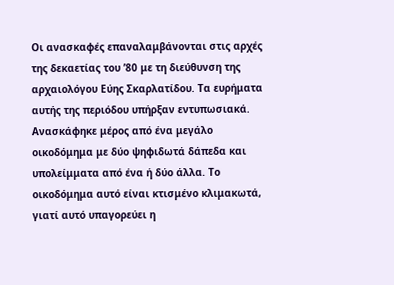Οι ανασκαφές επαναλαμβάνονται στις αρχές της δεκαετίας του ’80 με τη διεύθυνση της αρχαιολόγου Εύης Σκαρλατίδου. Τα ευρήματα αυτής της περιόδου υπήρξαν εντυπωσιακά. Ανασκάφηκε μέρος από ένα μεγάλο οικοδόμημα με δύο ψηφιδωτά δάπεδα και υπολείμματα από ένα ή δύο άλλα. Το οικοδόμημα αυτό είναι κτισμένο κλιμακωτά, γιατί αυτό υπαγορεύει η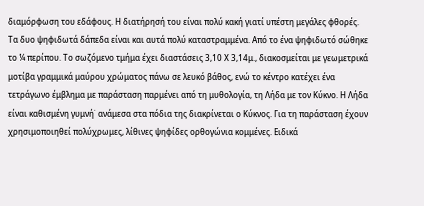διαμόρφωση του εδάφους. Η διατήρησή του είναι πολύ κακή γιατί υπέστη μεγάλες φθορές.
Τα δυο ψηφιδωτά δάπεδα είναι και αυτά πολύ καταστραμμένα. Από το ένα ψηφιδωτό σώθηκε το ¼ περίπου. Το σωζόμενο τμήμα έχει διαστάσεις 3,10 Χ 3,14μ., διακοσμείται με γεωμετρικά μοτίβα γραμμικά μαύρου χρώματος πάνω σε λευκό βάθος, ενώ το κέντρο κατέχει ένα τετράγωνο έμβλημα με παράσταση παρμένει από τη μυθολογία, τη Λήδα με τον Κύκνο. Η Λήδα είναι καθισμένη γυμνή˙ ανάμεσα στα πόδια της διακρίνεται ο Κύκνος. Για τη παράσταση έχουν χρησιμοποιηθεί πολύχρωμες, λίθινες ψηφίδες ορθογώνια κομμένες. Ειδικά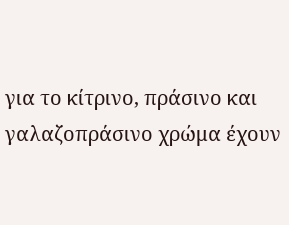για το κίτρινο, πράσινο και γαλαζοπράσινο χρώμα έχουν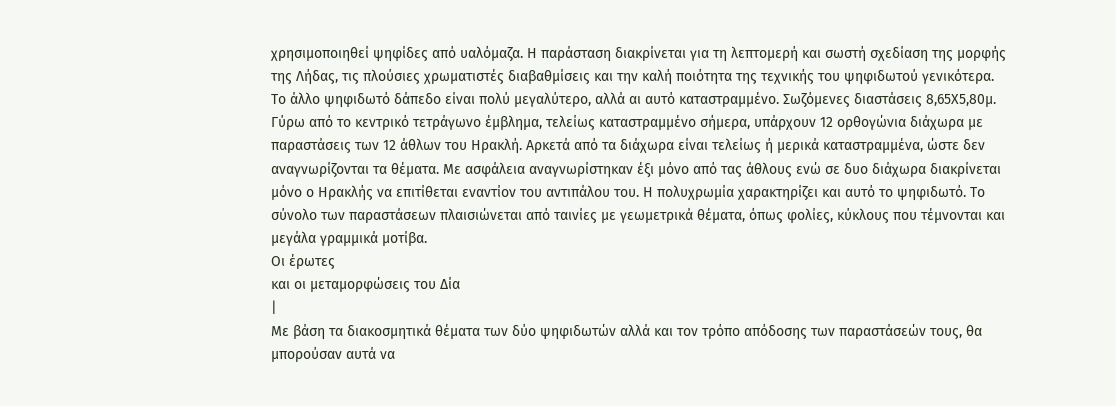χρησιμοποιηθεί ψηφίδες από υαλόμαζα. Η παράσταση διακρίνεται για τη λεπτομερή και σωστή σχεδίαση της μορφής της Λήδας, τις πλούσιες χρωματιστές διαβαθμίσεις και την καλή ποιότητα της τεχνικής του ψηφιδωτού γενικότερα.
Το άλλο ψηφιδωτό δάπεδο είναι πολύ μεγαλύτερο, αλλά αι αυτό καταστραμμένο. Σωζόμενες διαστάσεις 8,65Χ5,80μ. Γύρω από το κεντρικό τετράγωνο έμβλημα, τελείως καταστραμμένο σήμερα, υπάρχουν 12 ορθογώνια διάχωρα με παραστάσεις των 12 άθλων του Ηρακλή. Αρκετά από τα διάχωρα είναι τελείως ή μερικά καταστραμμένα, ώστε δεν αναγνωρίζονται τα θέματα. Με ασφάλεια αναγνωρίστηκαν έξι μόνο από τας άθλους ενώ σε δυο διάχωρα διακρίνεται μόνο ο Ηρακλής να επιτίθεται εναντίον του αντιπάλου του. Η πολυχρωμία χαρακτηρίζει και αυτό το ψηφιδωτό. Το σύνολο των παραστάσεων πλαισιώνεται από ταινίες με γεωμετρικά θέματα, όπως φολίες, κύκλους που τέμνονται και μεγάλα γραμμικά μοτίβα.
Οι έρωτες
και οι μεταμορφώσεις του Δία
|
Με βάση τα διακοσμητικά θέματα των δύο ψηφιδωτών αλλά και τον τρόπο απόδοσης των παραστάσεών τους, θα μπορούσαν αυτά να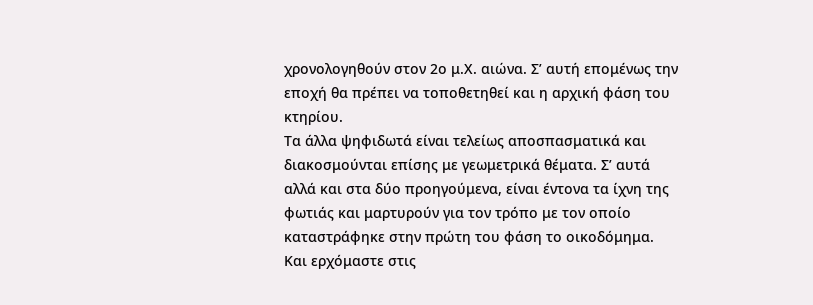χρονολογηθούν στον 2ο μ.Χ. αιώνα. Σ’ αυτή επομένως την εποχή θα πρέπει να τοποθετηθεί και η αρχική φάση του κτηρίου.
Τα άλλα ψηφιδωτά είναι τελείως αποσπασματικά και διακοσμούνται επίσης με γεωμετρικά θέματα. Σ’ αυτά αλλά και στα δύο προηγούμενα, είναι έντονα τα ίχνη της φωτιάς και μαρτυρούν για τον τρόπο με τον οποίο καταστράφηκε στην πρώτη του φάση το οικοδόμημα.
Και ερχόμαστε στις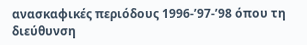ανασκαφικές περιόδους 1996-’97-’98 όπου τη διεύθυνση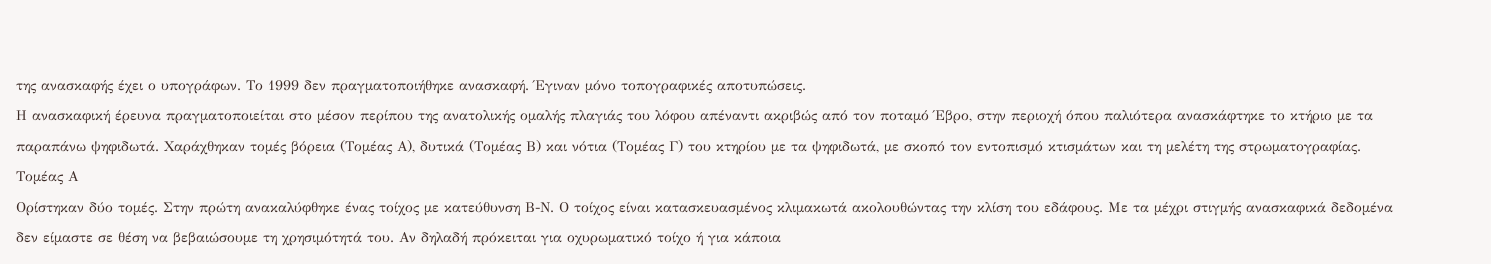της ανασκαφής έχει ο υπογράφων. Το 1999 δεν πραγματοποιήθηκε ανασκαφή. Έγιναν μόνο τοπογραφικές αποτυπώσεις.
Η ανασκαφική έρευνα πραγματοποιείται στο μέσον περίπου της ανατολικής ομαλής πλαγιάς του λόφου απέναντι ακριβώς από τον ποταμό Έβρο, στην περιοχή όπου παλιότερα ανασκάφτηκε το κτήριο με τα παραπάνω ψηφιδωτά. Χαράχθηκαν τομές βόρεια (Τομέας Α), δυτικά (Τομέας Β) και νότια (Τομέας Γ) του κτηρίου με τα ψηφιδωτά, με σκοπό τον εντοπισμό κτισμάτων και τη μελέτη της στρωματογραφίας.
Τομέας Α
Ορίστηκαν δύο τομές. Στην πρώτη ανακαλύφθηκε ένας τοίχος με κατεύθυνση Β-Ν. Ο τοίχος είναι κατασκευασμένος κλιμακωτά ακολουθώντας την κλίση του εδάφους. Με τα μέχρι στιγμής ανασκαφικά δεδομένα δεν είμαστε σε θέση να βεβαιώσουμε τη χρησιμότητά του. Αν δηλαδή πρόκειται για οχυρωματικό τοίχο ή για κάποια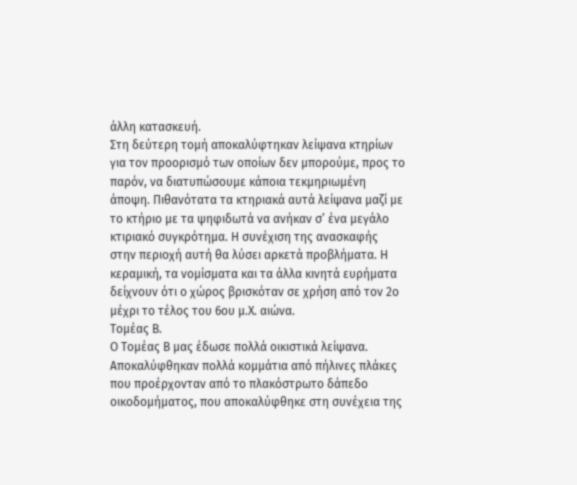άλλη κατασκευή.
Στη δεύτερη τομή αποκαλύφτηκαν λείψανα κτηρίων για τον προορισμό των οποίων δεν μπορούμε, προς το παρόν, να διατυπώσουμε κάποια τεκμηριωμένη άποψη. Πιθανότατα τα κτηριακά αυτά λείψανα μαζί με το κτήριο με τα ψηφιδωτά να ανήκαν σ’ ένα μεγάλο κτιριακό συγκρότημα. Η συνέχιση της ανασκαφής στην περιοχή αυτή θα λύσει αρκετά προβλήματα. Η κεραμική, τα νομίσματα και τα άλλα κινητά ευρήματα δείχνουν ότι ο χώρος βρισκόταν σε χρήση από τον 2ο μέχρι το τέλος του 6ου μ.Χ. αιώνα.
Τομέας Β.
Ο Τομέας Β μας έδωσε πολλά οικιστικά λείψανα.
Αποκαλύφθηκαν πολλά κομμάτια από πήλινες πλάκες που προέρχονταν από το πλακόστρωτο δάπεδο οικοδομήματος, που αποκαλύφθηκε στη συνέχεια της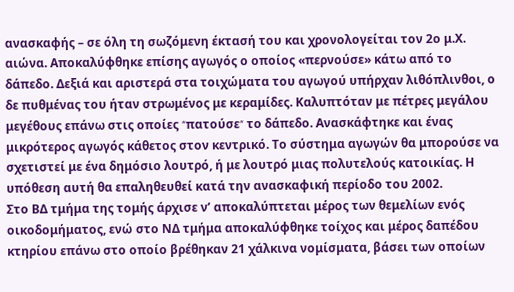ανασκαφής – σε όλη τη σωζόμενη έκτασή του και χρονολογείται τον 2ο μ.Χ. αιώνα. Αποκαλύφθηκε επίσης αγωγός ο οποίος «περνούσε» κάτω από το δάπεδο. Δεξιά και αριστερά στα τοιχώματα του αγωγού υπήρχαν λιθόπλινθοι, ο δε πυθμένας του ήταν στρωμένος με κεραμίδες. Καλυπτόταν με πέτρες μεγάλου μεγέθους επάνω στις οποίες ״πατούσε״ το δάπεδο. Ανασκάφτηκε και ένας μικρότερος αγωγός κάθετος στον κεντρικό. Το σύστημα αγωγών θα μπορούσε να σχετιστεί με ένα δημόσιο λουτρό, ή με λουτρό μιας πολυτελούς κατοικίας. Η υπόθεση αυτή θα επαληθευθεί κατά την ανασκαφική περίοδο του 2002.
Στο ΒΔ τμήμα της τομής άρχισε ν’ αποκαλύπτεται μέρος των θεμελίων ενός οικοδομήματος, ενώ στο ΝΔ τμήμα αποκαλύφθηκε τοίχος και μέρος δαπέδου κτηρίου επάνω στο οποίο βρέθηκαν 21 χάλκινα νομίσματα, βάσει των οποίων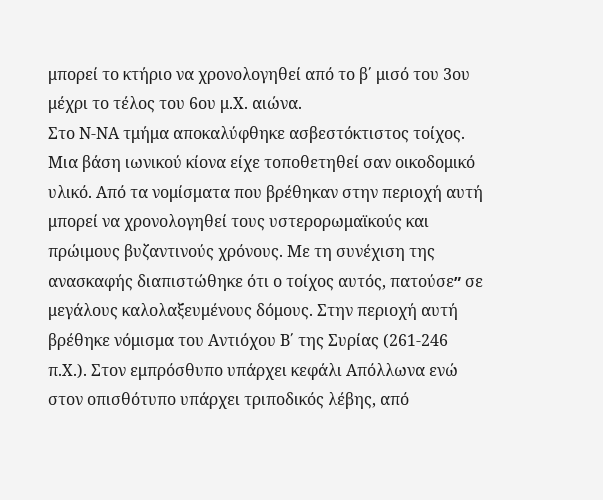μπορεί το κτήριο να χρονολογηθεί από το β΄ μισό του 3ου μέχρι το τέλος του 6ου μ.Χ. αιώνα.
Στο Ν-ΝΑ τμήμα αποκαλύφθηκε ασβεστόκτιστος τοίχος. Μια βάση ιωνικού κίονα είχε τοποθετηθεί σαν οικοδομικό υλικό. Από τα νομίσματα που βρέθηκαν στην περιοχή αυτή μπορεί να χρονολογηθεί τους υστερορωμαϊκούς και πρώιμους βυζαντινούς χρόνους. Με τη συνέχιση της ανασκαφής διαπιστώθηκε ότι ο τοίχος αυτός, πατούσε״ σε μεγάλους καλολαξευμένους δόμους. Στην περιοχή αυτή βρέθηκε νόμισμα του Αντιόχου Β΄ της Συρίας (261-246 π.Χ.). Στον εμπρόσθυπο υπάρχει κεφάλι Απόλλωνα ενώ στον οπισθότυπο υπάρχει τριποδικός λέβης, από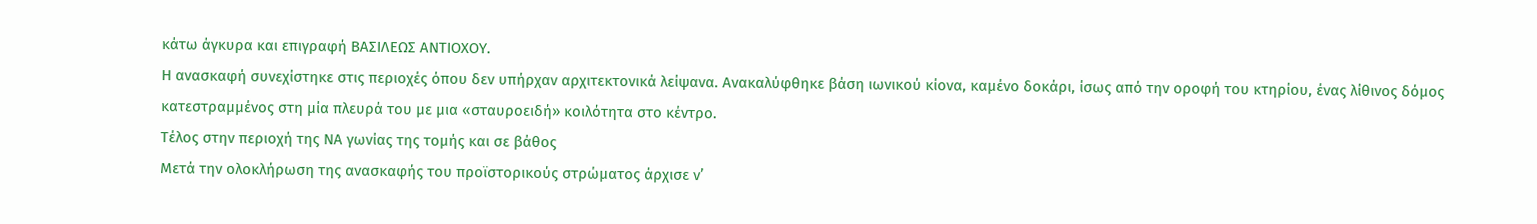κάτω άγκυρα και επιγραφή ΒΑΣΙΛΕΩΣ ΑΝΤΙΟΧΟΥ.
Η ανασκαφή συνεχίστηκε στις περιοχές όπου δεν υπήρχαν αρχιτεκτονικά λείψανα. Ανακαλύφθηκε βάση ιωνικού κίονα, καμένο δοκάρι, ίσως από την οροφή του κτηρίου, ένας λίθινος δόμος κατεστραμμένος στη μία πλευρά του με μια «σταυροειδή» κοιλότητα στο κέντρο.
Τέλος στην περιοχή της ΝΑ γωνίας της τομής και σε βάθος
Μετά την ολοκλήρωση της ανασκαφής του προϊστορικούς στρώματος άρχισε ν’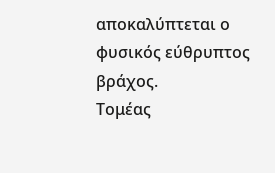αποκαλύπτεται ο φυσικός εύθρυπτος βράχος.
Τομέας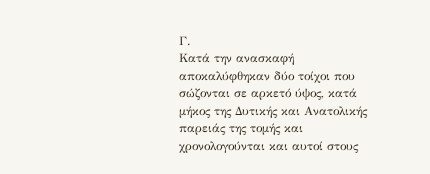Γ.
Κατά την ανασκαφή αποκαλύφθηκαν δύο τοίχοι που σώζονται σε αρκετό ύψος, κατά μήκος της Δυτικής και Ανατολικής παρειάς της τομής και χρονολογούνται και αυτοί στους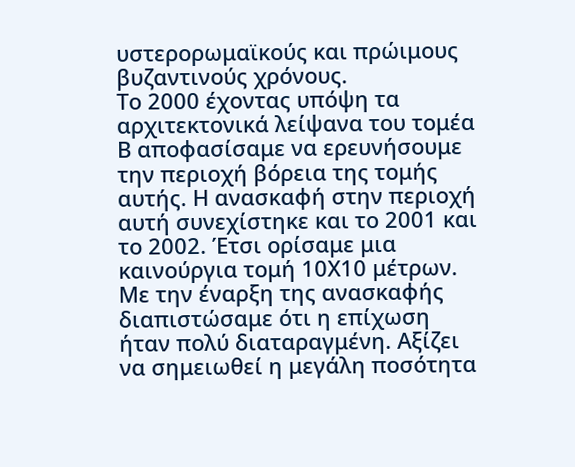υστερορωμαϊκούς και πρώιμους βυζαντινούς χρόνους.
Το 2000 έχοντας υπόψη τα αρχιτεκτονικά λείψανα του τομέα Β αποφασίσαμε να ερευνήσουμε την περιοχή βόρεια της τομής αυτής. Η ανασκαφή στην περιοχή αυτή συνεχίστηκε και το 2001 και το 2002. Έτσι ορίσαμε μια καινούργια τομή 10Χ10 μέτρων. Με την έναρξη της ανασκαφής διαπιστώσαμε ότι η επίχωση ήταν πολύ διαταραγμένη. Αξίζει να σημειωθεί η μεγάλη ποσότητα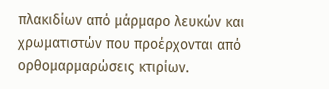πλακιδίων από μάρμαρο λευκών και χρωματιστών που προέρχονται από ορθομαρμαρώσεις κτιρίων.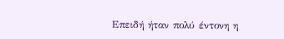Επειδή ήταν πολύ έντονη η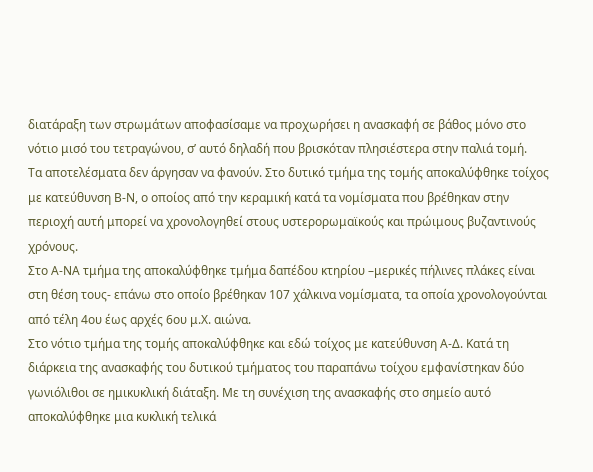διατάραξη των στρωμάτων αποφασίσαμε να προχωρήσει η ανασκαφή σε βάθος μόνο στο νότιο μισό του τετραγώνου, σ’ αυτό δηλαδή που βρισκόταν πλησιέστερα στην παλιά τομή.
Τα αποτελέσματα δεν άργησαν να φανούν. Στο δυτικό τμήμα της τομής αποκαλύφθηκε τοίχος με κατεύθυνση Β-Ν, ο οποίος από την κεραμική κατά τα νομίσματα που βρέθηκαν στην περιοχή αυτή μπορεί να χρονολογηθεί στους υστερορωμαϊκούς και πρώιμους βυζαντινούς χρόνους.
Στο Α-ΝΑ τμήμα της αποκαλύφθηκε τμήμα δαπέδου κτηρίου –μερικές πήλινες πλάκες είναι στη θέση τους- επάνω στο οποίο βρέθηκαν 107 χάλκινα νομίσματα, τα οποία χρονολογούνται από τέλη 4ου έως αρχές 6ου μ.Χ. αιώνα.
Στο νότιο τμήμα της τομής αποκαλύφθηκε και εδώ τοίχος με κατεύθυνση Α-Δ. Κατά τη διάρκεια της ανασκαφής του δυτικού τμήματος του παραπάνω τοίχου εμφανίστηκαν δύο γωνιόλιθοι σε ημικυκλική διάταξη. Με τη συνέχιση της ανασκαφής στο σημείο αυτό αποκαλύφθηκε μια κυκλική τελικά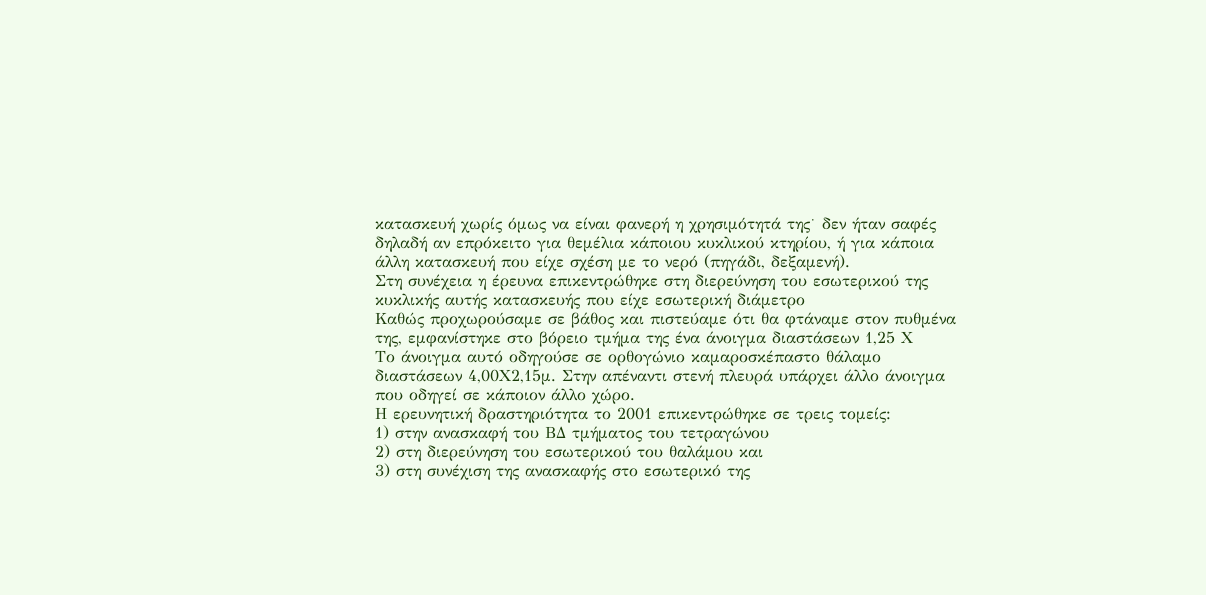κατασκευή χωρίς όμως να είναι φανερή η χρησιμότητά της˙ δεν ήταν σαφές δηλαδή αν επρόκειτο για θεμέλια κάποιου κυκλικού κτηρίου, ή για κάποια άλλη κατασκευή που είχε σχέση με το νερό (πηγάδι, δεξαμενή).
Στη συνέχεια η έρευνα επικεντρώθηκε στη διερεύνηση του εσωτερικού της
κυκλικής αυτής κατασκευής που είχε εσωτερική διάμετρο
Καθώς προχωρούσαμε σε βάθος και πιστεύαμε ότι θα φτάναμε στον πυθμένα
της, εμφανίστηκε στο βόρειο τμήμα της ένα άνοιγμα διαστάσεων 1,25 Χ
Το άνοιγμα αυτό οδηγούσε σε ορθογώνιο καμαροσκέπαστο θάλαμο διαστάσεων 4,00Χ2,15μ. Στην απέναντι στενή πλευρά υπάρχει άλλο άνοιγμα που οδηγεί σε κάποιον άλλο χώρο.
Η ερευνητική δραστηριότητα το 2001 επικεντρώθηκε σε τρεις τομείς:
1) στην ανασκαφή του ΒΔ τμήματος του τετραγώνου
2) στη διερεύνηση του εσωτερικού του θαλάμου και
3) στη συνέχιση της ανασκαφής στο εσωτερικό της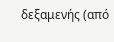δεξαμενής (από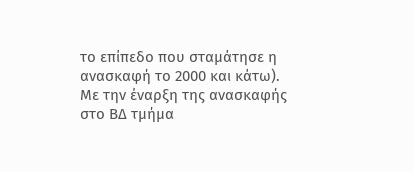το επίπεδο που σταμάτησε η ανασκαφή το 2000 και κάτω).
Με την έναρξη της ανασκαφής στο ΒΔ τμήμα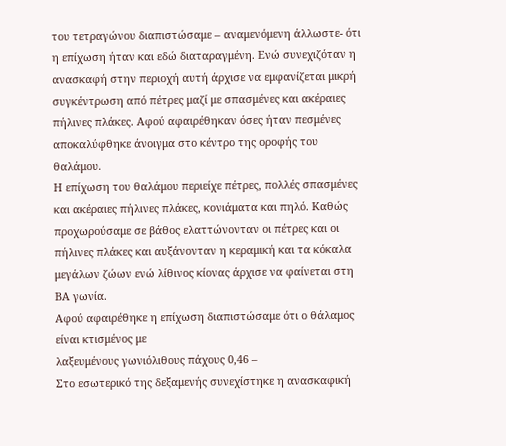του τετραγώνου διαπιστώσαμε – αναμενόμενη άλλωστε- ότι η επίχωση ήταν και εδώ διαταραγμένη. Ενώ συνεχιζόταν η ανασκαφή στην περιοχή αυτή άρχισε να εμφανίζεται μικρή συγκέντρωση από πέτρες μαζί με σπασμένες και ακέραιες πήλινες πλάκες. Αφού αφαιρέθηκαν όσες ήταν πεσμένες αποκαλύφθηκε άνοιγμα στο κέντρο της οροφής του θαλάμου.
Η επίχωση του θαλάμου περιείχε πέτρες, πολλές σπασμένες και ακέραιες πήλινες πλάκες, κονιάματα και πηλό. Καθώς προχωρούσαμε σε βάθος ελαττώνονταν οι πέτρες και οι πήλινες πλάκες και αυξάνονταν η κεραμική και τα κόκαλα μεγάλων ζώων ενώ λίθινος κίονας άρχισε να φαίνεται στη ΒΑ γωνία.
Αφού αφαιρέθηκε η επίχωση διαπιστώσαμε ότι ο θάλαμος είναι κτισμένος με
λαξευμένους γωνιόλιθους πάχους 0,46 –
Στο εσωτερικό της δεξαμενής συνεχίστηκε η ανασκαφική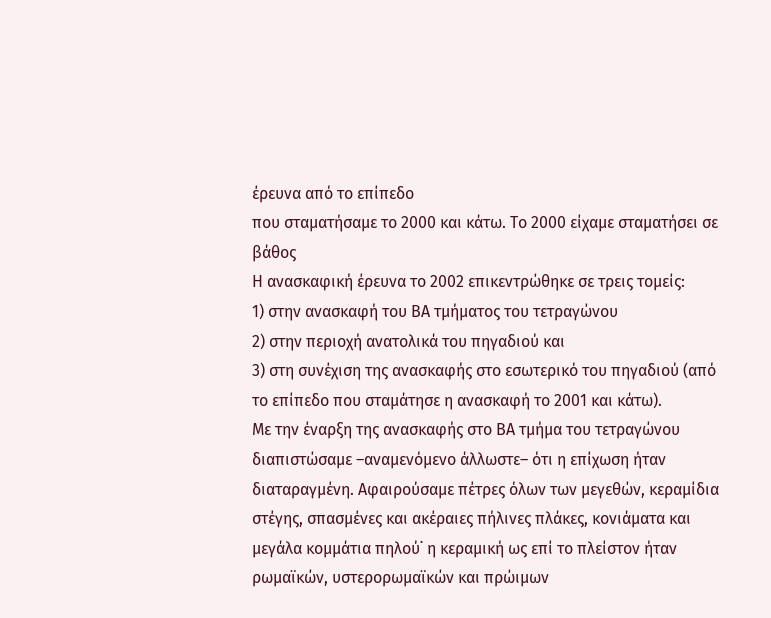έρευνα από το επίπεδο
που σταματήσαμε το 2000 και κάτω. Το 2000 είχαμε σταματήσει σε βάθος
Η ανασκαφική έρευνα το 2002 επικεντρώθηκε σε τρεις τομείς:
1) στην ανασκαφή του ΒΑ τμήματος του τετραγώνου
2) στην περιοχή ανατολικά του πηγαδιού και
3) στη συνέχιση της ανασκαφής στο εσωτερικό του πηγαδιού (από το επίπεδο που σταμάτησε η ανασκαφή το 2001 και κάτω).
Με την έναρξη της ανασκαφής στο ΒΑ τμήμα του τετραγώνου διαπιστώσαμε –αναμενόμενο άλλωστε– ότι η επίχωση ήταν διαταραγμένη. Αφαιρούσαμε πέτρες όλων των μεγεθών, κεραμίδια στέγης, σπασμένες και ακέραιες πήλινες πλάκες, κονιάματα και μεγάλα κομμάτια πηλού˙ η κεραμική ως επί το πλείστον ήταν ρωμαϊκών, υστερορωμαϊκών και πρώιμων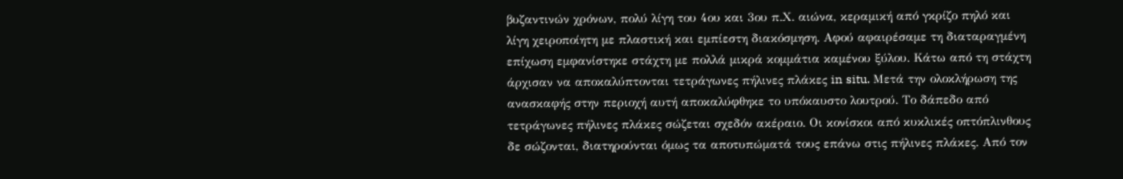βυζαντινών χρόνων, πολύ λίγη του 4ου και 3ου π.Χ. αιώνα, κεραμική από γκρίζο πηλό και λίγη χειροποίητη με πλαστική και εμπίεστη διακόσμηση. Αφού αφαιρέσαμε τη διαταραγμένη επίχωση εμφανίστηκε στάχτη με πολλά μικρά κομμάτια καμένου ξύλου. Κάτω από τη στάχτη άρχισαν να αποκαλύπτονται τετράγωνες πήλινες πλάκες in situ. Μετά την ολοκλήρωση της ανασκαφής στην περιοχή αυτή αποκαλύφθηκε το υπόκαυστο λουτρού. Το δάπεδο από τετράγωνες πήλινες πλάκες σώζεται σχεδόν ακέραιο. Οι κονίσκοι από κυκλικές οπτόπλινθους δε σώζονται, διατηρούνται όμως τα αποτυπώματά τους επάνω στις πήλινες πλάκες. Από τον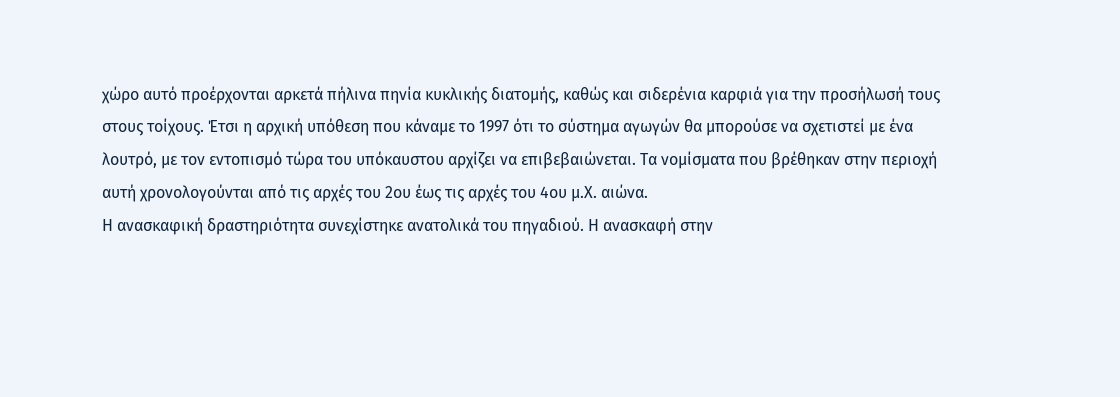χώρο αυτό προέρχονται αρκετά πήλινα πηνία κυκλικής διατομής, καθώς και σιδερένια καρφιά για την προσήλωσή τους στους τοίχους. Έτσι η αρχική υπόθεση που κάναμε το 1997 ότι το σύστημα αγωγών θα μπορούσε να σχετιστεί με ένα λουτρό, με τον εντοπισμό τώρα του υπόκαυστου αρχίζει να επιβεβαιώνεται. Τα νομίσματα που βρέθηκαν στην περιοχή αυτή χρονολογούνται από τις αρχές του 2ου έως τις αρχές του 4ου μ.Χ. αιώνα.
Η ανασκαφική δραστηριότητα συνεχίστηκε ανατολικά του πηγαδιού. Η ανασκαφή στην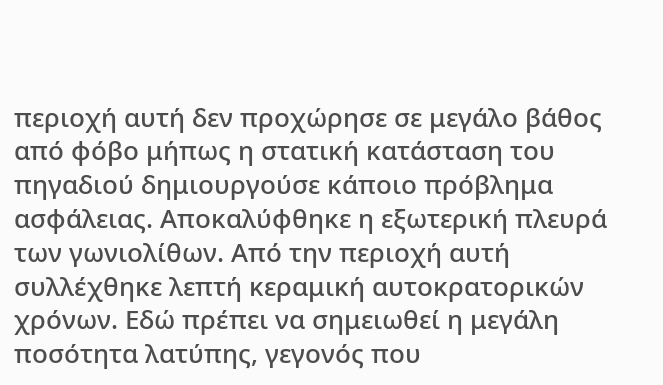περιοχή αυτή δεν προχώρησε σε μεγάλο βάθος από φόβο μήπως η στατική κατάσταση του πηγαδιού δημιουργούσε κάποιο πρόβλημα ασφάλειας. Αποκαλύφθηκε η εξωτερική πλευρά των γωνιολίθων. Από την περιοχή αυτή συλλέχθηκε λεπτή κεραμική αυτοκρατορικών χρόνων. Εδώ πρέπει να σημειωθεί η μεγάλη ποσότητα λατύπης, γεγονός που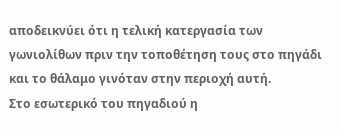αποδεικνύει ότι η τελική κατεργασία των γωνιολίθων πριν την τοποθέτηση τους στο πηγάδι και το θάλαμο γινόταν στην περιοχή αυτή.
Στο εσωτερικό του πηγαδιού η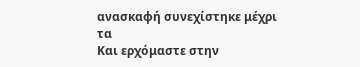ανασκαφή συνεχίστηκε μέχρι τα
Και ερχόμαστε στην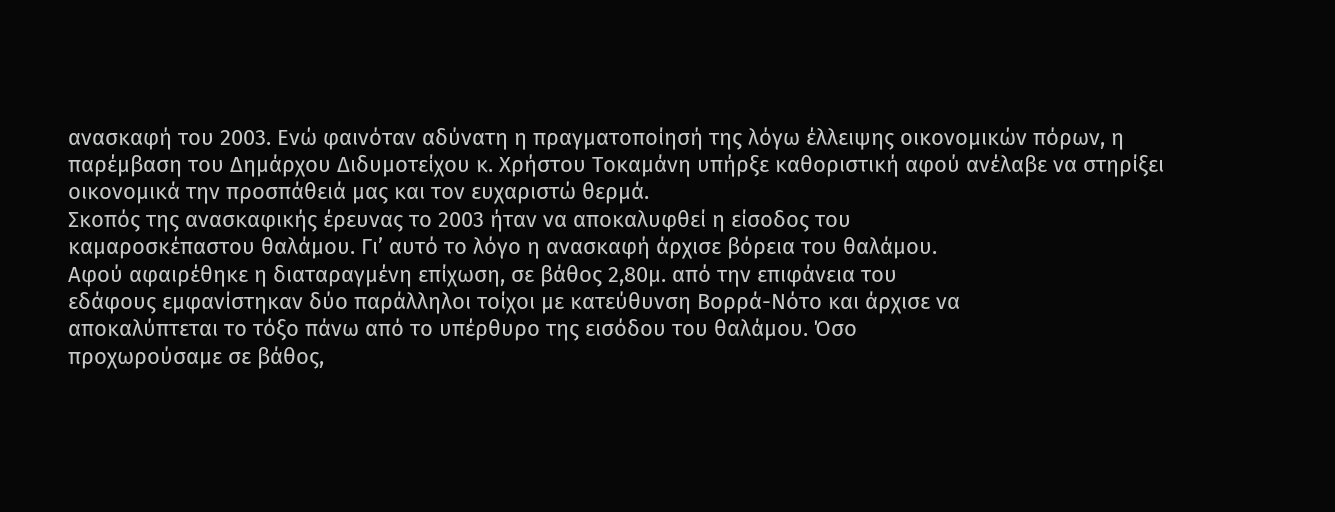ανασκαφή του 2003. Ενώ φαινόταν αδύνατη η πραγματοποίησή της λόγω έλλειψης οικονομικών πόρων, η παρέμβαση του Δημάρχου Διδυμοτείχου κ. Χρήστου Τοκαμάνη υπήρξε καθοριστική αφού ανέλαβε να στηρίξει οικονομικά την προσπάθειά μας και τον ευχαριστώ θερμά.
Σκοπός της ανασκαφικής έρευνας το 2003 ήταν να αποκαλυφθεί η είσοδος του
καμαροσκέπαστου θαλάμου. Γι’ αυτό το λόγο η ανασκαφή άρχισε βόρεια του θαλάμου.
Αφού αφαιρέθηκε η διαταραγμένη επίχωση, σε βάθος 2,80μ. από την επιφάνεια του
εδάφους εμφανίστηκαν δύο παράλληλοι τοίχοι με κατεύθυνση Βορρά-Νότο και άρχισε να
αποκαλύπτεται το τόξο πάνω από το υπέρθυρο της εισόδου του θαλάμου. Όσο
προχωρούσαμε σε βάθος,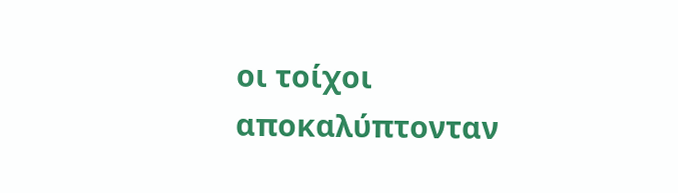οι τοίχοι αποκαλύπτονταν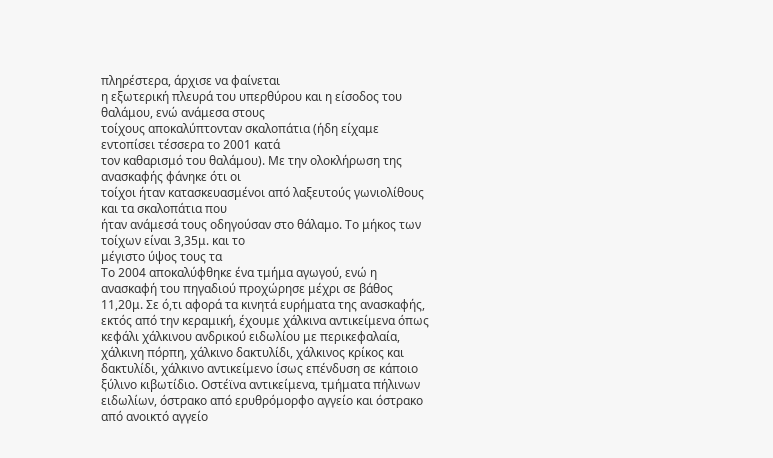πληρέστερα, άρχισε να φαίνεται
η εξωτερική πλευρά του υπερθύρου και η είσοδος του θαλάμου, ενώ ανάμεσα στους
τοίχους αποκαλύπτονταν σκαλοπάτια (ήδη είχαμε εντοπίσει τέσσερα το 2001 κατά
τον καθαρισμό του θαλάμου). Με την ολοκλήρωση της ανασκαφής φάνηκε ότι οι
τοίχοι ήταν κατασκευασμένοι από λαξευτούς γωνιολίθους και τα σκαλοπάτια που
ήταν ανάμεσά τους οδηγούσαν στο θάλαμο. Το μήκος των τοίχων είναι 3,35μ. και το
μέγιστο ύψος τους τα
Το 2004 αποκαλύφθηκε ένα τμήμα αγωγού, ενώ η ανασκαφή του πηγαδιού προχώρησε μέχρι σε βάθος 11,20μ. Σε ό,τι αφορά τα κινητά ευρήματα της ανασκαφής, εκτός από την κεραμική, έχουμε χάλκινα αντικείμενα όπως κεφάλι χάλκινου ανδρικού ειδωλίου με περικεφαλαία, χάλκινη πόρπη, χάλκινο δακτυλίδι, χάλκινος κρίκος και δακτυλίδι, χάλκινο αντικείμενο ίσως επένδυση σε κάποιο ξύλινο κιβωτίδιο. Οστέϊνα αντικείμενα, τμήματα πήλινων ειδωλίων, όστρακο από ερυθρόμορφο αγγείο και όστρακο από ανοικτό αγγείο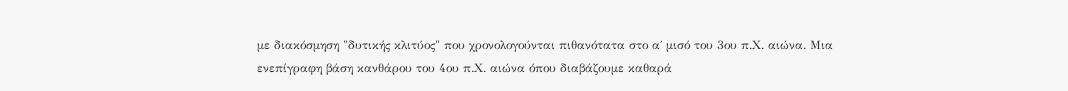με διακόσμηση "δυτικής κλιτύος" που χρονολογούνται πιθανότατα στο α΄ μισό του 3ου π.Χ. αιώνα. Μια ενεπίγραφη βάση κανθάρου του 4ου π.Χ. αιώνα όπου διαβάζουμε καθαρά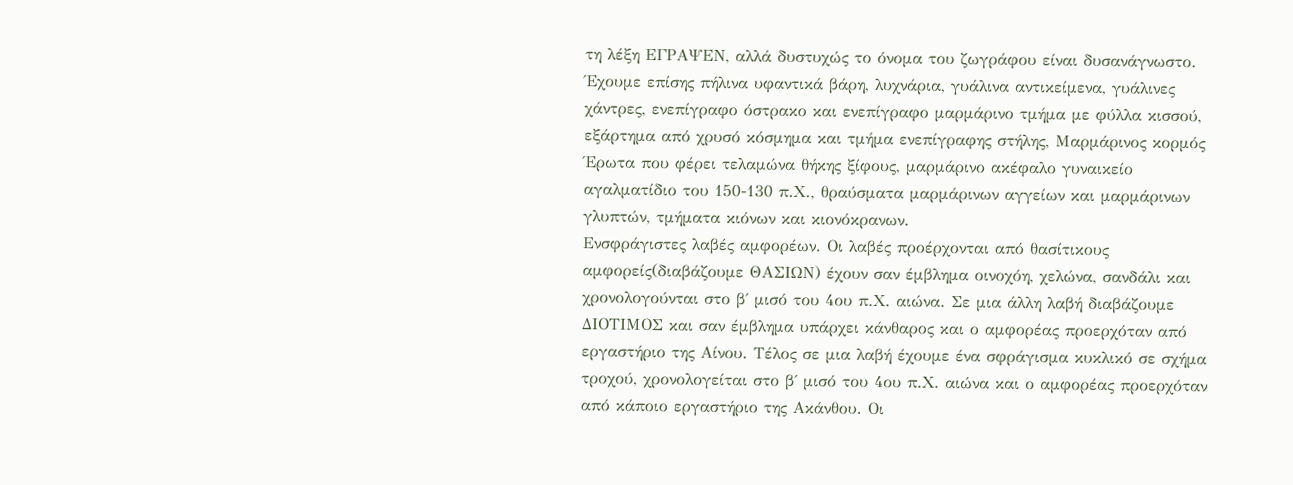τη λέξη ΕΓΡΑΨΕΝ, αλλά δυστυχώς το όνομα του ζωγράφου είναι δυσανάγνωστο. Έχουμε επίσης πήλινα υφαντικά βάρη, λυχνάρια, γυάλινα αντικείμενα, γυάλινες χάντρες, ενεπίγραφο όστρακο και ενεπίγραφο μαρμάρινο τμήμα με φύλλα κισσού, εξάρτημα από χρυσό κόσμημα και τμήμα ενεπίγραφης στήλης, Μαρμάρινος κορμός Έρωτα που φέρει τελαμώνα θήκης ξίφους, μαρμάρινο ακέφαλο γυναικείο αγαλματίδιο του 150-130 π.Χ., θραύσματα μαρμάρινων αγγείων και μαρμάρινων γλυπτών, τμήματα κιόνων και κιονόκρανων.
Ενσφράγιστες λαβές αμφορέων. Οι λαβές προέρχονται από θασίτικους αμφορείς(διαβάζουμε ΘΑΣΙΩΝ) έχουν σαν έμβλημα οινοχόη, χελώνα, σανδάλι και χρονολογούνται στο β΄ μισό του 4ου π.Χ. αιώνα. Σε μια άλλη λαβή διαβάζουμε ΔΙΟΤΙΜΟΣ και σαν έμβλημα υπάρχει κάνθαρος και ο αμφορέας προερχόταν από εργαστήριο της Αίνου. Τέλος σε μια λαβή έχουμε ένα σφράγισμα κυκλικό σε σχήμα τροχού, χρονολογείται στο β΄ μισό του 4ου π.Χ. αιώνα και ο αμφορέας προερχόταν από κάποιο εργαστήριο της Ακάνθου. Οι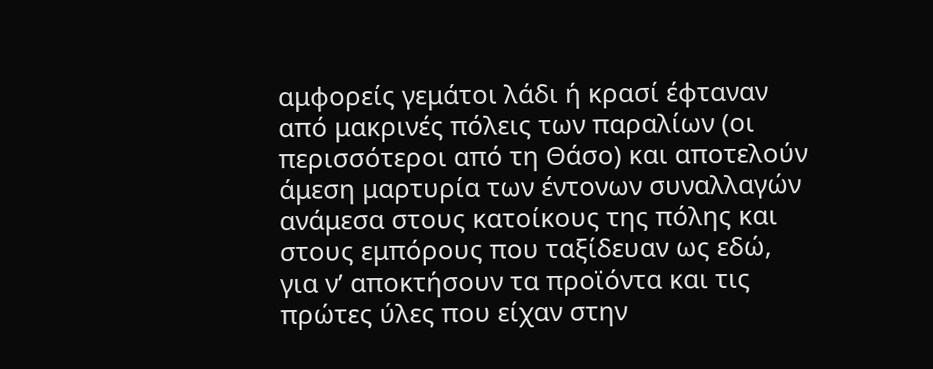αμφορείς γεμάτοι λάδι ή κρασί έφταναν από μακρινές πόλεις των παραλίων (οι περισσότεροι από τη Θάσο) και αποτελούν άμεση μαρτυρία των έντονων συναλλαγών ανάμεσα στους κατοίκους της πόλης και στους εμπόρους που ταξίδευαν ως εδώ, για ν’ αποκτήσουν τα προϊόντα και τις πρώτες ύλες που είχαν στην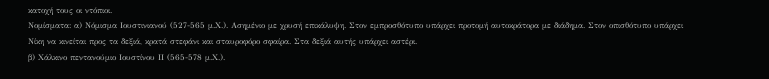κατοχή τους οι ντόπιοι.
Νομίσματα: α) Νόμισμα Ιουστινιανού (527-565 μ.Χ.). Ασημένιο με χρυσή επικάλυψη. Στον εμπροσθότυπο υπάρχει προτομή αυτοκράτορα με διάδημα. Στον οπισθότυπο υπάρχει Νίκη να κινείται προς τα δεξιά, κρατά στεφάνι και σταυροφόρο σφαίρα. Στα δεξιά αυτής υπάρχει αστέρι.
β) Χάλκινο πεντανούμιο Ιουστίνου ΙΙ (565-578 μ.Χ.).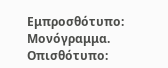Εμπροσθότυπο: Μονόγραμμα. Οπισθότυπο: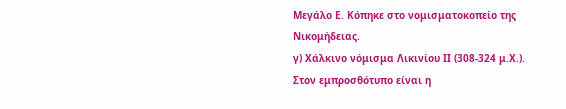Μεγάλο Ε. Κόπηκε στο νομισματοκοπείο της Νικομήδειας.
γ) Χάλκινο νόμισμα Λικινίου ΙΙ (308-324 μ.Χ.). Στον εμπροσθότυπο είναι η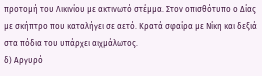προτομή του Λικινίου με ακτινωτό στέμμα. Στον οπισθότυπο ο Δίας με σκήπτρο που καταλήγει σε αετό. Κρατά σφαίρα με Νίκη και δεξιά στα πόδια του υπάρχει αιχμάλωτος.
δ) Αργυρό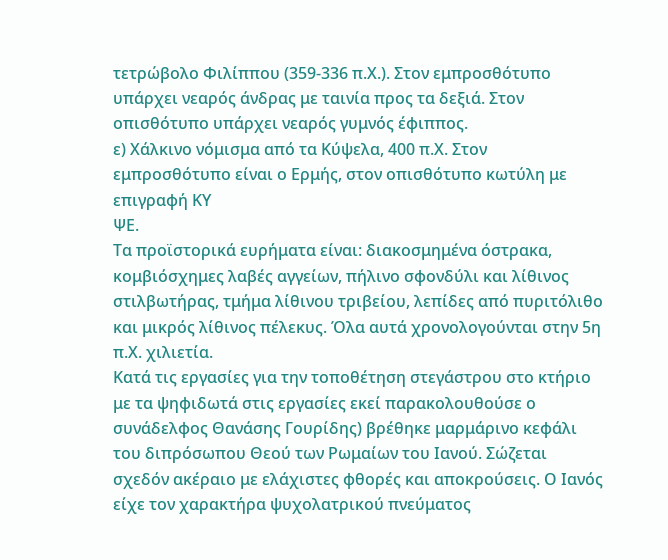τετρώβολο Φιλίππου (359-336 π.Χ.). Στον εμπροσθότυπο υπάρχει νεαρός άνδρας με ταινία προς τα δεξιά. Στον οπισθότυπο υπάρχει νεαρός γυμνός έφιππος.
ε) Χάλκινο νόμισμα από τα Κύψελα, 400 π.Χ. Στον εμπροσθότυπο είναι ο Ερμής, στον οπισθότυπο κωτύλη με επιγραφή ΚΥ
ΨΕ.
Τα προϊστορικά ευρήματα είναι: διακοσμημένα όστρακα, κομβιόσχημες λαβές αγγείων, πήλινο σφονδύλι και λίθινος στιλβωτήρας, τμήμα λίθινου τριβείου, λεπίδες από πυριτόλιθο και μικρός λίθινος πέλεκυς. Όλα αυτά χρονολογούνται στην 5η π.Χ. χιλιετία.
Κατά τις εργασίες για την τοποθέτηση στεγάστρου στο κτήριο με τα ψηφιδωτά στις εργασίες εκεί παρακολουθούσε ο συνάδελφος Θανάσης Γουρίδης) βρέθηκε μαρμάρινο κεφάλι του διπρόσωπου Θεού των Ρωμαίων του Ιανού. Σώζεται σχεδόν ακέραιο με ελάχιστες φθορές και αποκρούσεις. Ο Ιανός είχε τον χαρακτήρα ψυχολατρικού πνεύματος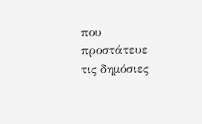που προστάτευε τις δημόσιες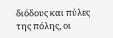διόδους και πύλες της πόλης, οι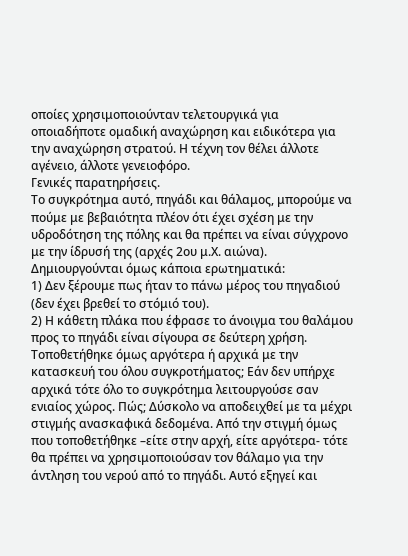οποίες χρησιμοποιούνταν τελετουργικά για οποιαδήποτε ομαδική αναχώρηση και ειδικότερα για την αναχώρηση στρατού. Η τέχνη τον θέλει άλλοτε αγένειο, άλλοτε γενειοφόρο.
Γενικές παρατηρήσεις.
Το συγκρότημα αυτό, πηγάδι και θάλαμος, μπορούμε να πούμε με βεβαιότητα πλέον ότι έχει σχέση με την υδροδότηση της πόλης και θα πρέπει να είναι σύγχρονο με την ίδρυσή της (αρχές 2ου μ.Χ. αιώνα).
Δημιουργούνται όμως κάποια ερωτηματικά:
1) Δεν ξέρουμε πως ήταν το πάνω μέρος του πηγαδιού (δεν έχει βρεθεί το στόμιό του).
2) Η κάθετη πλάκα που έφρασε το άνοιγμα του θαλάμου προς το πηγάδι είναι σίγουρα σε δεύτερη χρήση. Τοποθετήθηκε όμως αργότερα ή αρχικά με την κατασκευή του όλου συγκροτήματος; Εάν δεν υπήρχε αρχικά τότε όλο το συγκρότημα λειτουργούσε σαν ενιαίος χώρος. Πώς; Δύσκολο να αποδειχθεί με τα μέχρι στιγμής ανασκαφικά δεδομένα. Από την στιγμή όμως που τοποθετήθηκε –είτε στην αρχή, είτε αργότερα- τότε θα πρέπει να χρησιμοποιούσαν τον θάλαμο για την άντληση του νερού από το πηγάδι. Αυτό εξηγεί και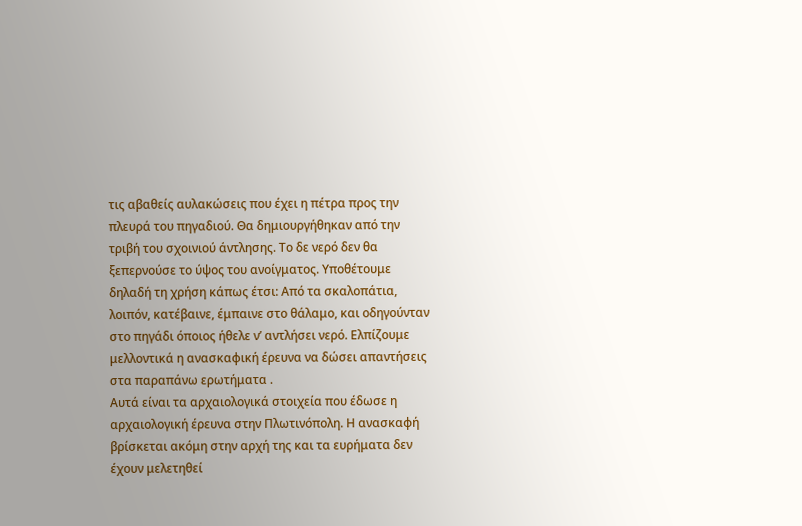τις αβαθείς αυλακώσεις που έχει η πέτρα προς την πλευρά του πηγαδιού. Θα δημιουργήθηκαν από την τριβή του σχοινιού άντλησης. Το δε νερό δεν θα ξεπερνούσε το ύψος του ανοίγματος. Υποθέτουμε δηλαδή τη χρήση κάπως έτσι: Από τα σκαλοπάτια, λοιπόν, κατέβαινε, έμπαινε στο θάλαμο, και οδηγούνταν στο πηγάδι όποιος ήθελε ν’ αντλήσει νερό. Ελπίζουμε μελλοντικά η ανασκαφική έρευνα να δώσει απαντήσεις στα παραπάνω ερωτήματα .
Αυτά είναι τα αρχαιολογικά στοιχεία που έδωσε η αρχαιολογική έρευνα στην Πλωτινόπολη. Η ανασκαφή βρίσκεται ακόμη στην αρχή της και τα ευρήματα δεν έχουν μελετηθεί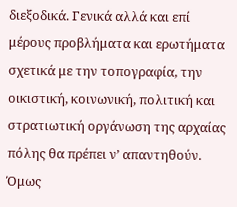διεξοδικά. Γενικά αλλά και επί μέρους προβλήματα και ερωτήματα σχετικά με την τοπογραφία, την οικιστική, κοινωνική, πολιτική και στρατιωτική οργάνωση της αρχαίας πόλης θα πρέπει ν’ απαντηθούν. Όμως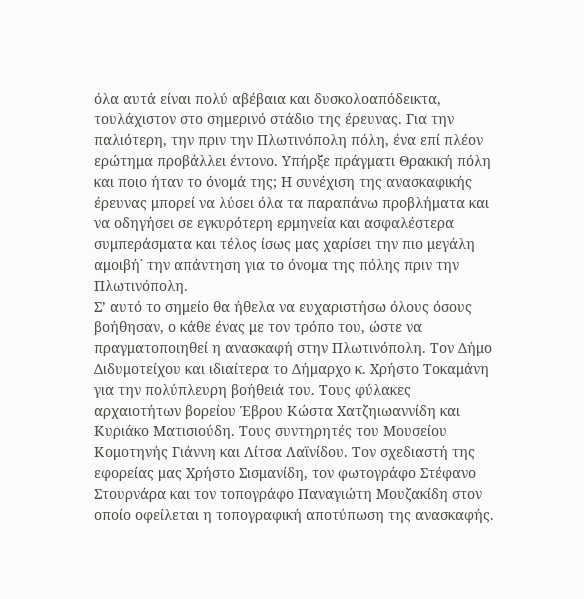όλα αυτά είναι πολύ αβέβαια και δυσκολοαπόδεικτα, τουλάχιστον στο σημερινό στάδιο της έρευνας. Για την παλιότερη, την πριν την Πλωτινόπολη πόλη, ένα επί πλέον ερώτημα προβάλλει έντονο. Υπήρξε πράγματι Θρακική πόλη και ποιο ήταν το όνομά της; Η συνέχιση της ανασκαφικής έρευνας μπορεί να λύσει όλα τα παραπάνω προβλήματα και να οδηγήσει σε εγκυρότερη ερμηνεία και ασφαλέστερα συμπεράσματα και τέλος ίσως μας χαρίσει την πιο μεγάλη αμοιβή˙ την απάντηση για το όνομα της πόλης πριν την Πλωτινόπολη.
Σ’ αυτό το σημείο θα ήθελα να ευχαριστήσω όλους όσους βοήθησαν, ο κάθε ένας με τον τρόπο του, ώστε να πραγματοποιηθεί η ανασκαφή στην Πλωτινόπολη. Τον Δήμο Διδυμοτείχου και ιδιαίτερα το Δήμαρχο κ. Χρήστο Τοκαμάνη για την πολύπλευρη βοήθειά του. Τους φύλακες αρχαιοτήτων βορείου Έβρου Κώστα Χατζηιωαννίδη και Κυριάκο Ματισιούδη. Τους συντηρητές του Μουσείου Κομοτηνής Γιάννη και Λίτσα Λαϊνίδου. Τον σχεδιαστή της εφορείας μας Χρήστο Σισμανίδη, τον φωτογράφο Στέφανο Στουρνάρα και τον τοπογράφο Παναγιώτη Μουζακίδη στον οποίο οφείλεται η τοπογραφική αποτύπωση της ανασκαφής.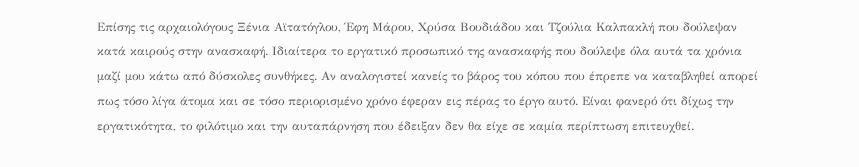Επίσης τις αρχαιολόγους Ξένια Αϊτατόγλου, Έφη Μάρου, Χρύσα Βουδιάδου και Τζούλια Καλπακλή που δούλεψαν κατά καιρούς στην ανασκαφή. Ιδιαίτερα το εργατικό προσωπικό της ανασκαφής που δούλεψε όλα αυτά τα χρόνια μαζί μου κάτω από δύσκολες συνθήκες. Αν αναλογιστεί κανείς το βάρος του κόπου που έπρεπε να καταβληθεί απορεί πως τόσο λίγα άτομα και σε τόσο περιορισμένο χρόνο έφεραν εις πέρας το έργο αυτό. Είναι φανερό ότι δίχως την εργατικότητα, το φιλότιμο και την αυταπάρνηση που έδειξαν δεν θα είχε σε καμία περίπτωση επιτευχθεί.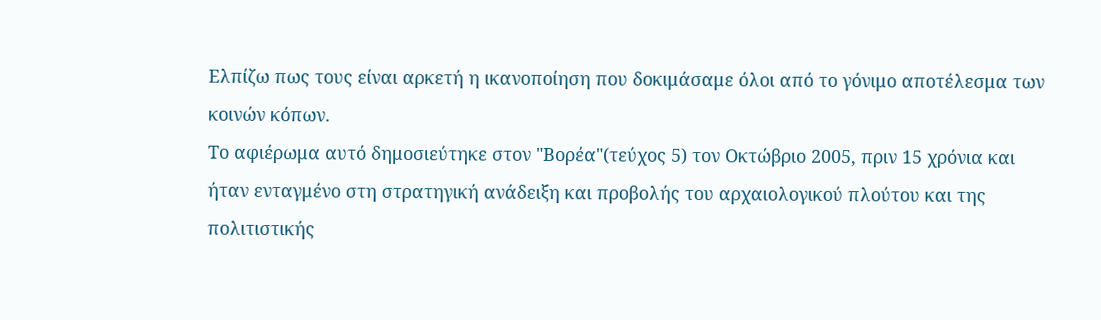Ελπίζω πως τους είναι αρκετή η ικανοποίηση που δοκιμάσαμε όλοι από το γόνιμο αποτέλεσμα των κοινών κόπων.
Το αφιέρωμα αυτό δημοσιεύτηκε στον "Βορέα"(τεύχος 5) τον Οκτώβριο 2005, πριν 15 χρόνια και ήταν ενταγμένο στη στρατηγική ανάδειξη και προβολής του αρχαιολογικού πλούτου και της πολιτιστικής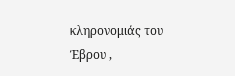κληρονομιάς του Έβρου ,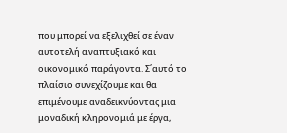που μπορεί να εξελιχθεί σε έναν αυτοτελή αναπτυξιακό και οικονομικό παράγοντα. Σ΄αυτό το πλαίσιο συνεχίζουμε και θα επιμένουμε αναδεικνύοντας μια μοναδική κληρονομιά με έργα,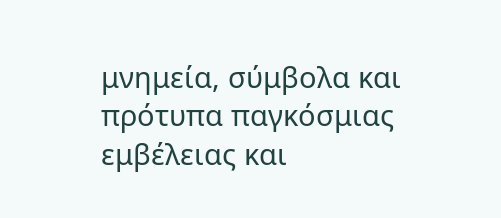μνημεία, σύμβολα και πρότυπα παγκόσμιας εμβέλειας και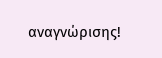αναγνώρισης!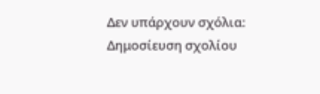Δεν υπάρχουν σχόλια:
Δημοσίευση σχολίου